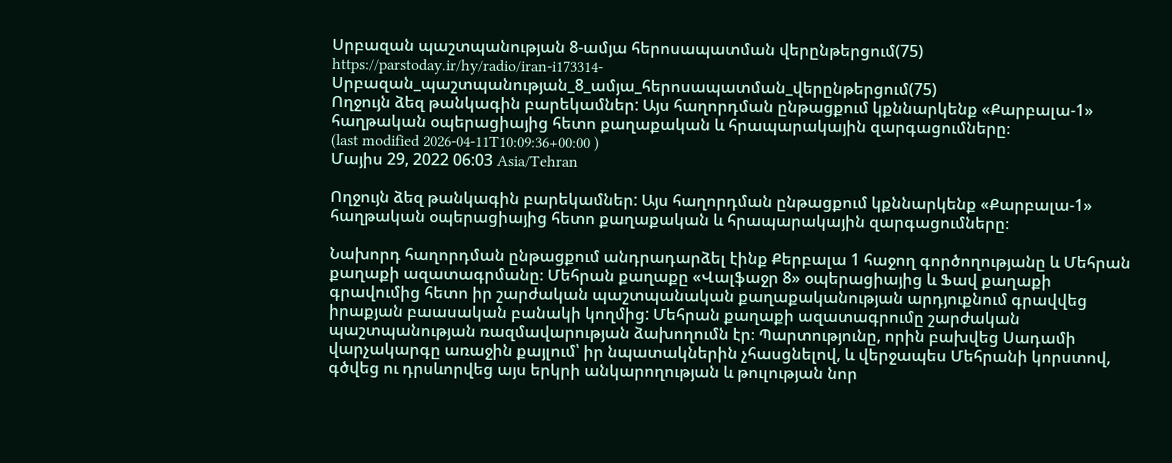Սրբազան պաշտպանության 8-ամյա հերոսապատման վերընթերցում(75)
https://parstoday.ir/hy/radio/iran-i173314-Սրբազան_պաշտպանության_8_ամյա_հերոսապատման_վերընթերցում(75)
Ողջույն ձեզ թանկագին բարեկամներ: Այս հաղորդման ընթացքում կքննարկենք «Քարբալա-1» հաղթական օպերացիայից հետո քաղաքական և հրապարակային զարգացումները։
(last modified 2026-04-11T10:09:36+00:00 )
Մայիս 29, 2022 06:03 Asia/Tehran

Ողջույն ձեզ թանկագին բարեկամներ: Այս հաղորդման ընթացքում կքննարկենք «Քարբալա-1» հաղթական օպերացիայից հետո քաղաքական և հրապարակային զարգացումները։

Նախորդ հաղորդման ընթացքում անդրադարձել էինք Քերբալա 1 հաջող գործողությանը և Մեհրան քաղաքի ազատագրմանը։ Մեհրան քաղաքը «Վալֆաջր 8» օպերացիայից և Ֆավ քաղաքի գրավումից հետո իր շարժական պաշտպանական քաղաքականության արդյուքնում գրավվեց իրաքյան բաասական բանակի կողմից: Մեհրան քաղաքի ազատագրումը շարժական պաշտպանության ռազմավարության ձախողումն էր։ Պարտությունը, որին բախվեց Սադամի վարչակարգը առաջին քայլում՝ իր նպատակներին չհասցնելով, և վերջապես Մեհրանի կորստով, գծվեց ու դրսևորվեց այս երկրի անկարողության և թուլության նոր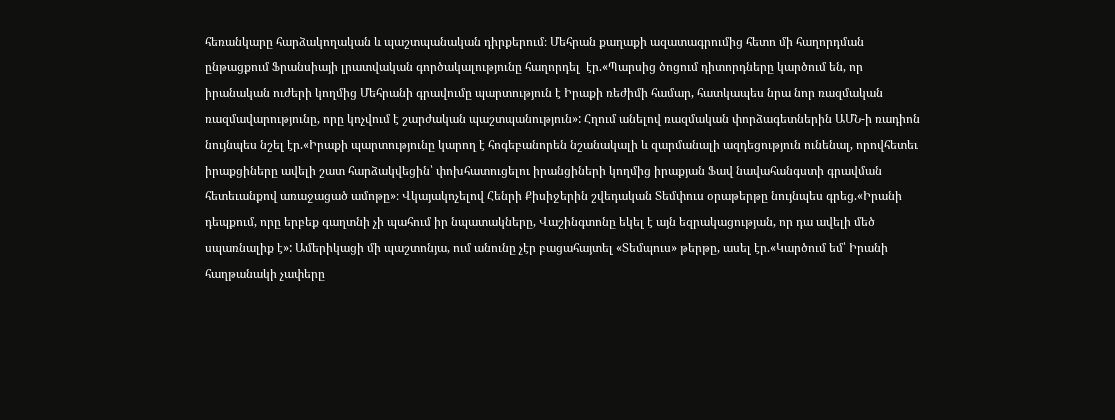հեռանկարը հարձակողական և պաշտպանական դիրքերում։ Մեհրան քաղաքի ազատագրումից հետո մի հաղորդման ընթացքում Ֆրանսիայի լրատվական գործակալությունը հաղորդել  էր.«Պարսից ծոցում դիտորդները կարծում են, որ իրանական ուժերի կողմից Մեհրանի գրավումը պարտություն է Իրաքի ռեժիմի համար, հատկապես նրա նոր ռազմական ռազմավարությունը, որը կոչվում է շարժական պաշտպանություն»: Հղում անելով ռազմական փորձագետներին ԱՄՆ-ի ռադիոն նույնպես նշել էր.«Իրաքի պարտությունը կարող է հոգեբանորեն նշանակալի և զարմանալի ազդեցություն ունենալ, որովհետեւ իրաքցիները ավելի շատ հարձակվեցին՝ փոխհատուցելու իրանցիների կողմից իրաքյան Ֆավ նավահանգստի գրավման հետեւանքով առաջացած ամոթը»։ Վկայակոչելով Հենրի Քիսիջերին շվեդական Տեմփուս օրաթերթը նույնպես գրեց.«Իրանի դեպքում, որը երբեք գաղտնի չի պահում իր նպատակները, Վաշինգտոնը եկել է այն եզրակացության, որ դա ավելի մեծ սպառնալիք է»: Ամերիկացի մի պաշտոնյա, ում անունը չէր բացահայտել «Տեմպուս» թերթը, ասել էր.«Կարծում եմ՝ Իրանի հաղթանակի չափերը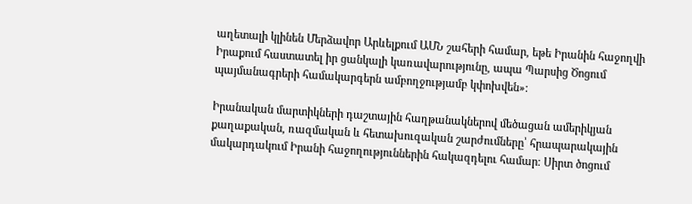աղետալի կլինեն Մերձավոր Արևելքում ԱՄՆ շահերի համար, եթե Իրանին հաջողվի Իրաքում հաստատել իր ցանկալի կառավարությունը, ապա Պարսից Ծոցում պայմանագրերի համակարգերն ամբողջությամբ կփոխվեն»։

Իրանական մարտիկների դաշտային հաղթանակներով մեծացան ամերիկյան քաղաքական, ռազմական և հետախուզական շարժումները՝ հրապարակային մակարդակում Իրանի հաջողություններին հակազդելու համար։ Սիրտ ծոցում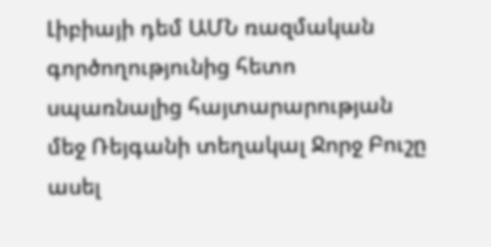Լիբիայի դեմ ԱՄՆ ռազմական գործողությունից հետո սպառնալից հայտարարության մեջ Ռեյգանի տեղակալ Ջորջ Բուշը ասել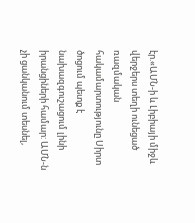էր.«ԱՄՆ-ի և Լիբիայի միջև վերջերս տեղի ունեցած ռազմական հակամարտությունը Սիրտ ծոցում պետք է նախազգուշացում լինի իրանցիների համար: ԱՄՆ-ն չի ցանկանում տեսնել,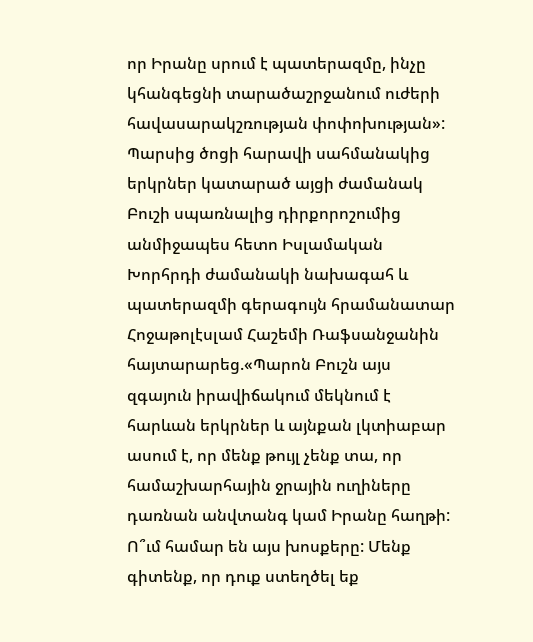որ Իրանը սրում է պատերազմը, ինչը կհանգեցնի տարածաշրջանում ուժերի հավասարակշռության փոփոխության»: Պարսից ծոցի հարավի սահմանակից երկրներ կատարած այցի ժամանակ Բուշի սպառնալից դիրքորոշումից անմիջապես հետո Իսլամական Խորհրդի ժամանակի նախագահ և պատերազմի գերագույն հրամանատար Հոջաթոլէսլամ Հաշեմի Ռաֆսանջանին հայտարարեց.«Պարոն Բուշն այս զգայուն իրավիճակում մեկնում է հարևան երկրներ և այնքան լկտիաբար ասում է, որ մենք թույլ չենք տա, որ համաշխարհային ջրային ուղիները դառնան անվտանգ կամ Իրանը հաղթի: Ո՞ւմ համար են այս խոսքերը: Մենք գիտենք, որ դուք ստեղծել եք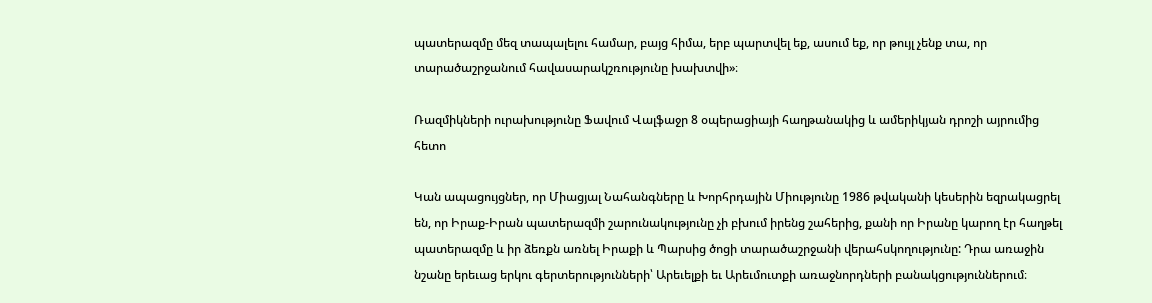պատերազմը մեզ տապալելու համար, բայց հիմա, երբ պարտվել եք, ասում եք, որ թույլ չենք տա, որ տարածաշրջանում հավասարակշռությունը խախտվի»։

Ռազմիկների ուրախությունը Ֆավում Վալֆաջր 8 օպերացիայի հաղթանակից և ամերիկյան դրոշի այրումից հետո

Կան ապացույցներ, որ Միացյալ Նահանգները և Խորհրդային Միությունը 1986 թվականի կեսերին եզրակացրել են, որ Իրաք-Իրան պատերազմի շարունակությունը չի բխում իրենց շահերից, քանի որ Իրանը կարող էր հաղթել պատերազմը և իր ձեռքն առնել Իրաքի և Պարսից ծոցի տարածաշրջանի վերահսկողությունը: Դրա առաջին նշանը երեւաց երկու գերտերությունների՝ Արեւելքի եւ Արեւմուտքի առաջնորդների բանակցություններում։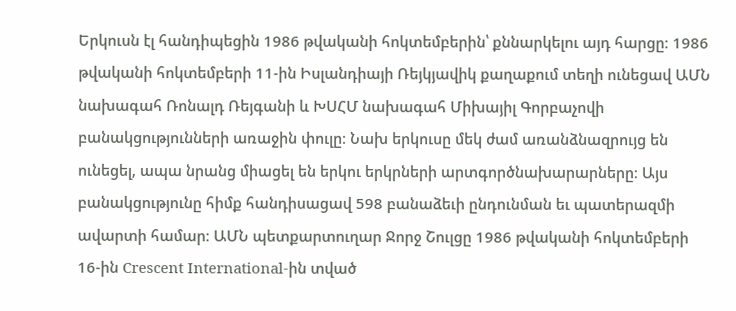Երկուսն էլ հանդիպեցին 1986 թվականի հոկտեմբերին՝ քննարկելու այդ հարցը։ 1986 թվականի հոկտեմբերի 11-ին Իսլանդիայի Ռեյկյավիկ քաղաքում տեղի ունեցավ ԱՄՆ նախագահ Ռոնալդ Ռեյգանի և ԽՍՀՄ նախագահ Միխայիլ Գորբաչովի բանակցությունների առաջին փուլը։ Նախ երկուսը մեկ ժամ առանձնազրույց են ունեցել, ապա նրանց միացել են երկու երկրների արտգործնախարարները։ Այս բանակցությունը հիմք հանդիսացավ 598 բանաձեւի ընդունման եւ պատերազմի ավարտի համար։ ԱՄՆ պետքարտուղար Ջորջ Շուլցը 1986 թվականի հոկտեմբերի 16-ին Crescent International-ին տված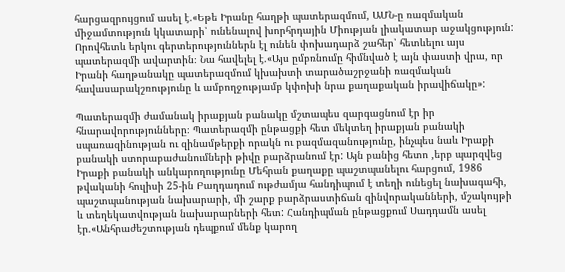հարցազրույցում ասել է.«Եթե Իրանը հաղթի պատերազմում, ԱՄՆ-ը ռազմական միջամտություն կկատարի՝ ունենալով խորհրդային Միության լիակատար աջակցություն: Որովհետև երկու գերտերություններն էլ ունեն փոխադարձ շահեր՝ հետևելու այս պատերազմի ավարտին։ Նա հավելել է.«Այս ըմբռնումը հիմնված է այն փաստի վրա, որ Իրանի հաղթանակը պատերազմում կխախտի տարածաշրջանի ռազմական հավասարակշռությունը և ամբողջությամբ կփոխի նրա քաղաքական իրավիճակը»:

Պատերազմի ժամանակ իրաքյան բանակը մշտապես զարգացնում էր իր հնարավորությունները։ Պատերազմի ընթացքի հետ մեկտեղ իրաքյան բանակի սպառազինության ու զինամթերքի որակն ու բազմազանությունը, ինչպես նաև Իրաքի բանակի ստորաբաժանումների թիվը բարձրանում էր: Այն բանից հետո ,երբ պարզվեց Իրաքի բանակի անկարողությունը Մեհրան քաղաքը պաշտպանելու հարցում, 1986 թվականի հուլիսի 25-ին Բաղդադում ութժամյա հանդիպում է տեղի ունեցել նախագահի, պաշտպանության նախարարի, մի շարք բարձրաստիճան զինվորականների, մշակույթի և տեղեկատվության նախարարների հետ: Հանդիպման ընթացքում Սադդամն ասել էր.«Անհրաժեշտության դեպքում մենք կարող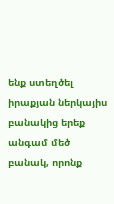ենք ստեղծել իրաքյան ներկայիս բանակից երեք անգամ մեծ բանակ, որոնք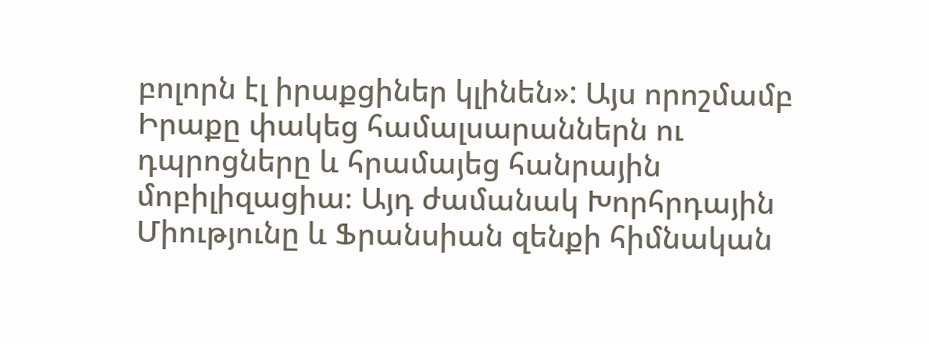բոլորն էլ իրաքցիներ կլինեն»: Այս որոշմամբ Իրաքը փակեց համալսարաններն ու դպրոցները և հրամայեց հանրային մոբիլիզացիա։ Այդ ժամանակ Խորհրդային Միությունը և Ֆրանսիան զենքի հիմնական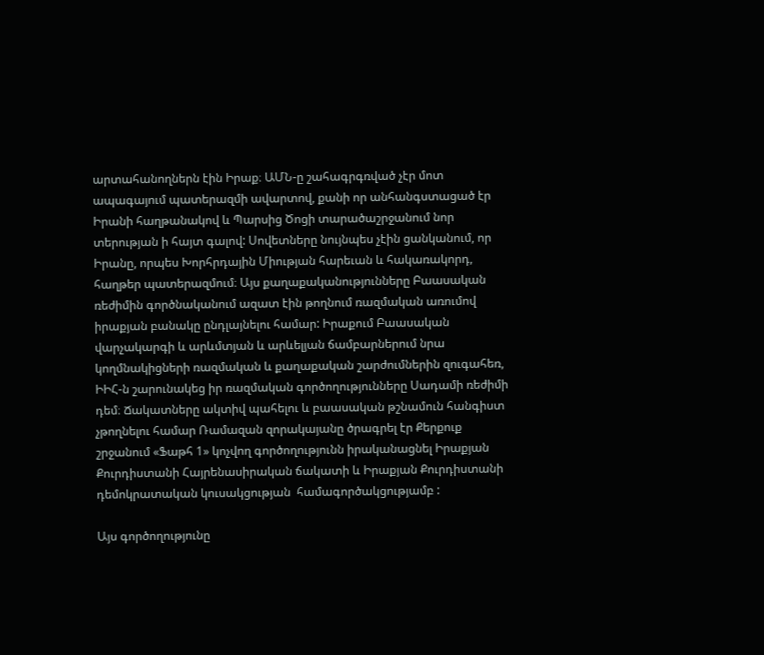արտահանողներն էին Իրաք։ ԱՄՆ-ը շահագրգռված չէր մոտ ապագայում պատերազմի ավարտով, քանի որ անհանգստացած էր Իրանի հաղթանակով և Պարսից Ծոցի տարածաշրջանում նոր տերության ի հայտ գալով: Սովետները նույնպես չէին ցանկանում, որ Իրանը, որպես Խորհրդային Միության հարեւան և հակառակորդ, հաղթեր պատերազմում։ Այս քաղաքականությունները Բաասական ռեժիմին գործնականում ազատ էին թողնում ռազմական առումով իրաքյան բանակը ընդլայնելու համար: Իրաքում Բաասական վարչակարգի և արևմտյան և արևելյան ճամբարներում նրա կողմնակիցների ռազմական և քաղաքական շարժումներին զուգահեռ, ԻԻՀ-ն շարունակեց իր ռազմական գործողությունները Սադամի ռեժիմի դեմ։ Ճակատները ակտիվ պահելու և բաասական թշնամուն հանգիստ չթողնելու համար Ռամազան զորակայանը ծրագրել էր Քերքուք շրջանում «Ֆաթհ 1» կոչվող գործողությունն իրականացնել Իրաքյան Քուրդիստանի Հայրենասիրական ճակատի և Իրաքյան Քուրդիստանի դեմոկրատական կուսակցության  համագործակցությամբ :

Այս գործողությունը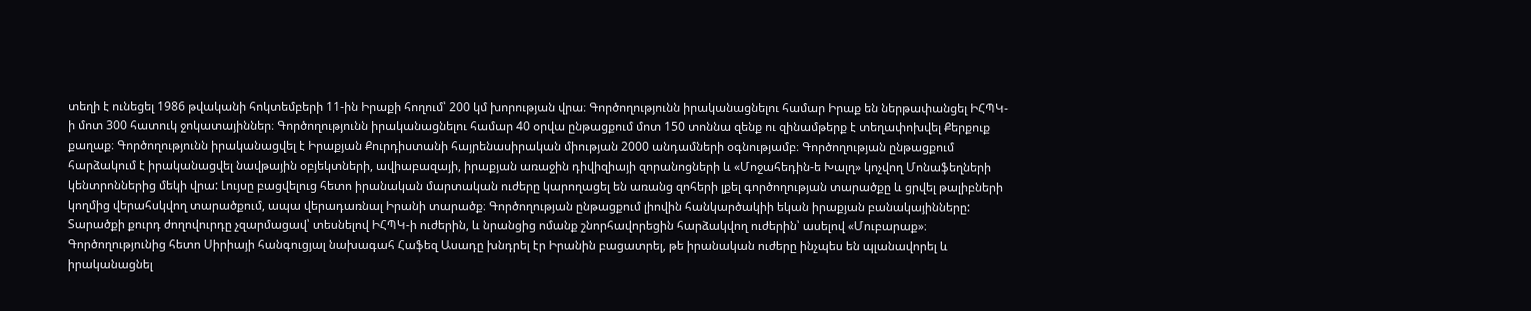տեղի է ունեցել 1986 թվականի հոկտեմբերի 11-ին Իրաքի հողում՝ 200 կմ խորության վրա։ Գործողությունն իրականացնելու համար Իրաք են ներթափանցել ԻՀՊԿ-ի մոտ 300 հատուկ ջոկատայիններ։ Գործողությունն իրականացնելու համար 40 օրվա ընթացքում մոտ 150 տոննա զենք ու զինամթերք է տեղափոխվել Քերքուք քաղաք։ Գործողությունն իրականացվել է Իրաքյան Քուրդիստանի հայրենասիրական միության 2000 անդամների օգնությամբ։ Գործողության ընթացքում հարձակում է իրականացվել նավթային օբյեկտների, ավիաբազայի, իրաքյան առաջին դիվիզիայի զորանոցների և «Մոջահեդին-ե Խալղ» կոչվող Մոնաֆեղների կենտրոններից մեկի վրա: Լույսը բացվելուց հետո իրանական մարտական ուժերը կարողացել են առանց զոհերի լքել գործողության տարածքը և ցրվել թալիբների կողմից վերահսկվող տարածքում, ապա վերադառնալ Իրանի տարածք։ Գործողության ընթացքում լիովին հանկարծակիի եկան իրաքյան բանակայինները: Տարածքի քուրդ ժողովուրդը չզարմացավ՝ տեսնելով ԻՀՊԿ-ի ուժերին, և նրանցից ոմանք շնորհավորեցին հարձակվող ուժերին՝ ասելով «Մուբարաք»։ Գործողությունից հետո Սիրիայի հանգուցյալ նախագահ Հաֆեզ Ասադը խնդրել էր Իրանին բացատրել, թե իրանական ուժերը ինչպես են պլանավորել և իրականացնել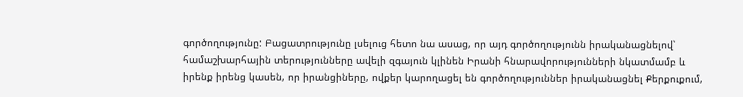գործողությունը: Բացատրությունը լսելուց հետո նա ասաց, որ այդ գործողությունն իրականացնելով՝ համաշխարհային տերությունները ավելի զգայուն կլինեն Իրանի հնարավորությունների նկատմամբ և իրենք իրենց կասեն, որ իրանցիները, ովքեր կարողացել են գործողություններ իրականացնել Քերքուքում,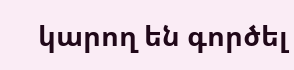կարող են գործել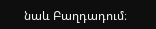նաև Բաղդադում։